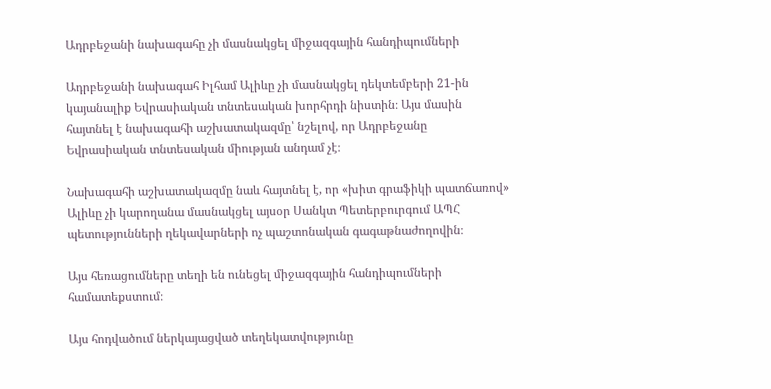Ադրբեջանի նախագահը չի մասնակցել միջազգային հանդիպումների

Ադրբեջանի նախագահ Իլհամ Ալիևը չի մասնակցել դեկտեմբերի 21-ին կայանալիք Եվրասիական տնտեսական խորհրդի նիստին։ Այս մասին հայտնել է նախագահի աշխատակազմը՝ նշելով, որ Ադրբեջանը Եվրասիական տնտեսական միության անդամ չէ։

Նախագահի աշխատակազմը նաև հայտնել է, որ «խիտ գրաֆիկի պատճառով» Ալիևը չի կարողանա մասնակցել այսօր Սանկտ Պետերբուրգում ԱՊՀ պետությունների ղեկավարների ոչ պաշտոնական գագաթնաժողովին։

Այս հեռացումները տեղի են ունեցել միջազգային հանդիպումների համատեքստում։

Այս հոդվածում ներկայացված տեղեկատվությունը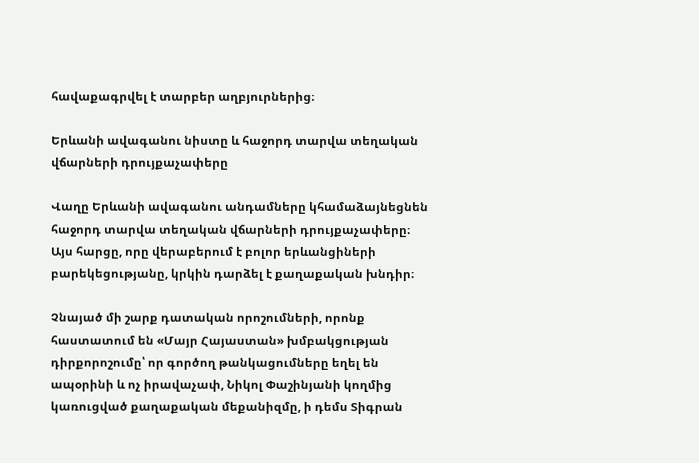հավաքագրվել է տարբեր աղբյուրներից։

Երևանի ավագանու նիստը և հաջորդ տարվա տեղական վճարների դրույքաչափերը

Վաղը Երևանի ավագանու անդամները կհամաձայնեցնեն հաջորդ տարվա տեղական վճարների դրույքաչափերը։ Այս հարցը, որը վերաբերում է բոլոր երևանցիների բարեկեցությանը, կրկին դարձել է քաղաքական խնդիր։

Չնայած մի շարք դատական որոշումների, որոնք հաստատում են «Մայր Հայաստան» խմբակցության դիրքորոշումը՝ որ գործող թանկացումները եղել են ապօրինի և ոչ իրավաչափ, Նիկոլ Փաշինյանի կողմից կառուցված քաղաքական մեքանիզմը, ի դեմս Տիգրան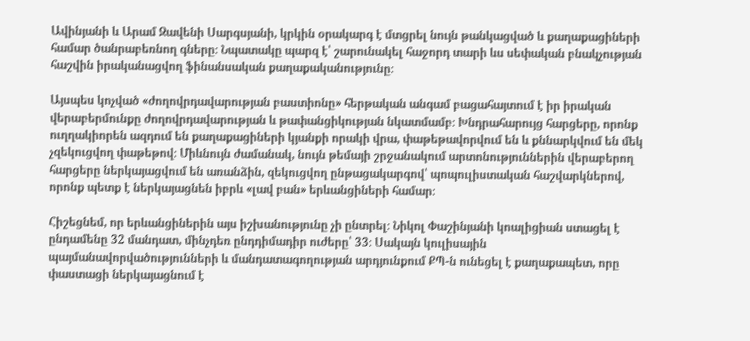Ավինյանի և Արամ Զավենի Սարգսյանի, կրկին օրակարգ է մտցրել նույն թանկացված և քաղաքացիների համար ծանրաբեռնող գները։ Նպատակը պարզ է՝ շարունակել հաջորդ տարի ևս սեփական բնակչության հաշվին իրականացվող ֆինանսական քաղաքականությունը։

Այսպես կոչված «ժողովրդավարության բաստիոնը» հերթական անգամ բացահայտում է իր իրական վերաբերմունքը ժողովրդավարության և թափանցիկության նկատմամբ։ Խնդրահարույց հարցերը, որոնք ուղղակիորեն ազդում են քաղաքացիների կյանքի որակի վրա, փաթեթավորվում են և քննարկվում են մեկ չզեկուցվող փաթեթով։ Միևնույն ժամանակ, նույն թեմայի շրջանակում արտոնություններին վերաբերող հարցերը ներկայացվում են առանձին, զեկուցվող ընթացակարգով՝ պոպուլիստական հաշվարկներով, որոնք պետք է ներկայացնեն իբրև «լավ բան» երևանցիների համար։

Հիշեցնեմ, որ երևանցիներին այս իշխանությունը չի ընտրել։ Նիկոլ Փաշինյանի կոալիցիան ստացել է ընդամենը 32 մանդատ, մինչդեռ ընդդիմադիր ուժերը՝ 33։ Սակայն կուլիսային պայմանավորվածությունների և մանդատագողության արդյունքում ՔՊ-ն ունեցել է քաղաքապետ, որը փաստացի ներկայացնում է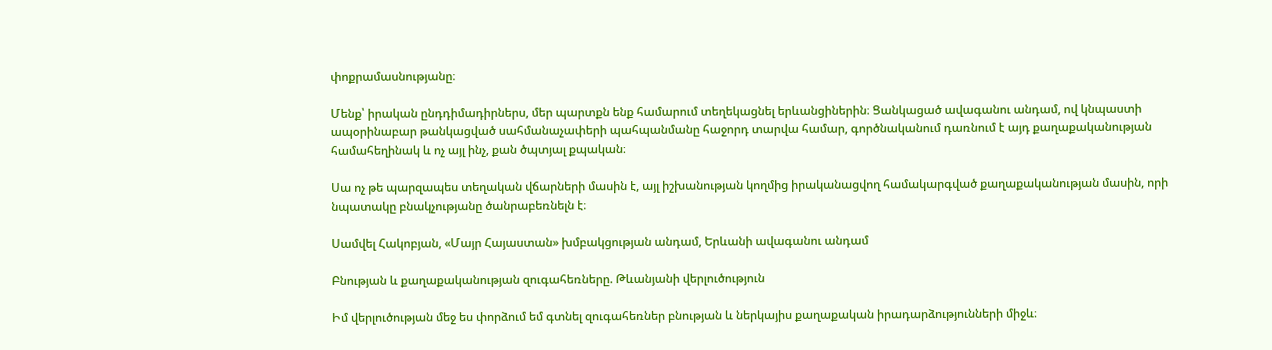փոքրամասնությանը։

Մենք՝ իրական ընդդիմադիրներս, մեր պարտքն ենք համարում տեղեկացնել երևանցիներին։ Ցանկացած ավագանու անդամ, ով կնպաստի ապօրինաբար թանկացված սահմանաչափերի պահպանմանը հաջորդ տարվա համար, գործնականում դառնում է այդ քաղաքականության համահեղինակ և ոչ այլ ինչ, քան ծպտյալ քպական։

Սա ոչ թե պարզապես տեղական վճարների մասին է, այլ իշխանության կողմից իրականացվող համակարգված քաղաքականության մասին, որի նպատակը բնակչությանը ծանրաբեռնելն է։

Սամվել Հակոբյան, «Մայր Հայաստան» խմբակցության անդամ, Երևանի ավագանու անդամ

Բնության և քաղաքականության զուգահեռները. Թևանյանի վերլուծություն

Իմ վերլուծության մեջ ես փորձում եմ գտնել զուգահեռներ բնության և ներկայիս քաղաքական իրադարձությունների միջև։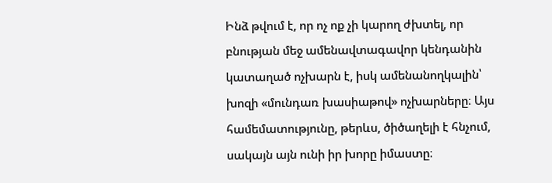Ինձ թվում է, որ ոչ ոք չի կարող ժխտել, որ բնության մեջ ամենավտագավոր կենդանին կատաղած ոչխարն է, իսկ ամենանողկալին՝ խոզի «մունդառ խասիաթով» ոչխարները։ Այս համեմատությունը, թերևս, ծիծաղելի է հնչում, սակայն այն ունի իր խորը իմաստը։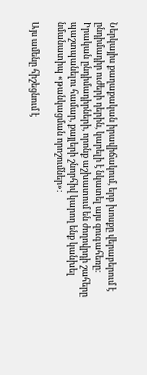Ներկայիս քաղաքական իրավիճակում, երբ խոսքը վերաբերում է ընդիմադիր ուժերի դերին, կարելի է նկատել այս զուգահեռը։ Իրական ընդիմադիրների, որոնք աշխատում են ժողովրդի շահերը պաշտպանելու համար, քայլերի շնորհիվ կարող ենք կանխել նմանատիպ «թանկացման որոշումներ»։

Այս ամենը հիշեցնում է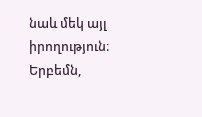նաև մեկ այլ իրողություն։ Երբեմն,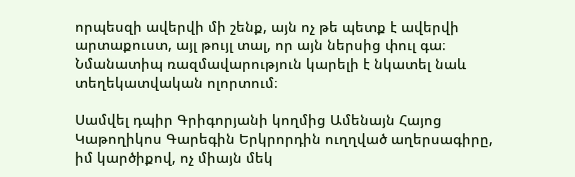որպեսզի ավերվի մի շենք, այն ոչ թե պետք է ավերվի արտաքուստ, այլ թույլ տալ, որ այն ներսից փուլ գա։ Նմանատիպ ռազմավարություն կարելի է նկատել նաև տեղեկատվական ոլորտում։

Սամվել դպիր Գրիգորյանի կողմից Ամենայն Հայոց Կաթողիկոս Գարեգին Երկրորդին ուղղված աղերսագիրը, իմ կարծիքով, ոչ միայն մեկ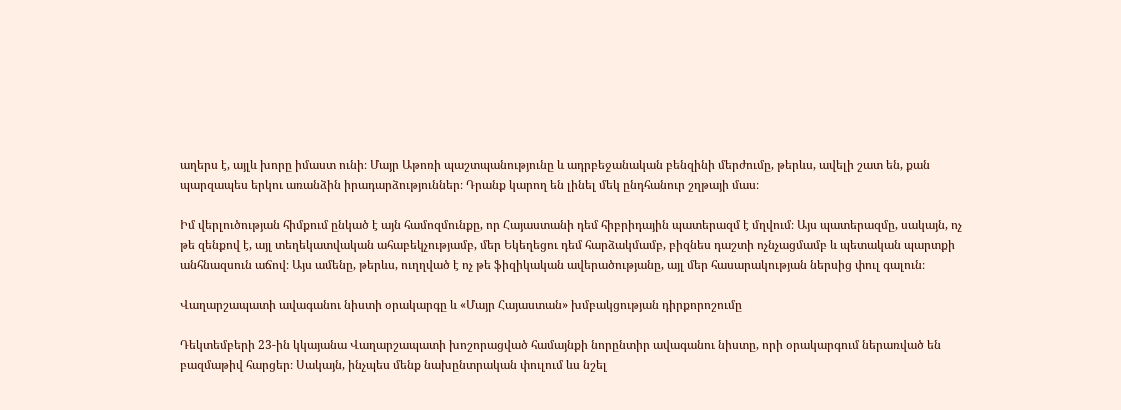աղերս է, այլև խորը իմաստ ունի։ Մայր Աթոռի պաշտպանությունը և ադրբեջանական բենզինի մերժումը, թերևս, ավելի շատ են, քան պարզապես երկու առանձին իրադարձություններ։ Դրանք կարող են լինել մեկ ընդհանուր շղթայի մաս։

Իմ վերլուծության հիմքում ընկած է այն համոզմունքը, որ Հայաստանի դեմ հիբրիդային պատերազմ է մղվում։ Այս պատերազմը, սակայն, ոչ թե զենքով է, այլ տեղեկատվական ահաբեկչությամբ, մեր Եկեղեցու դեմ հարձակմամբ, բիզնես դաշտի ոչնչացմամբ և պետական պարտքի անհնազսուն աճով։ Այս ամենը, թերևս, ուղղված է ոչ թե ֆիզիկական ավերածությանը, այլ մեր հասարակության ներսից փուլ գալուն։

Վաղարշապատի ավագանու նիստի օրակարգը և «Մայր Հայաստան» խմբակցության դիրքորոշումը

Դեկտեմբերի 23-ին կկայանա Վաղարշապատի խոշորացված համայնքի նորընտիր ավագանու նիստը, որի օրակարգում ներառված են բազմաթիվ հարցեր։ Սակայն, ինչպես մենք նախընտրական փուլում ևս նշել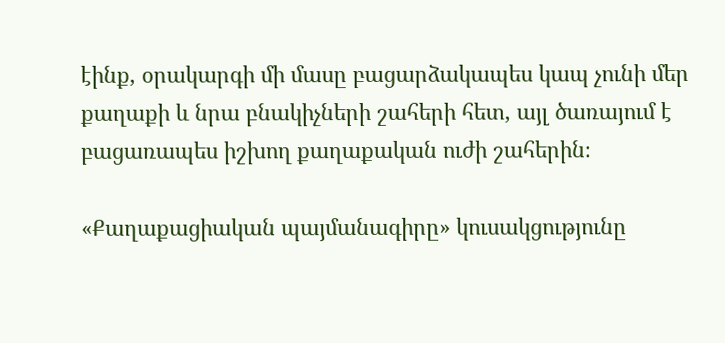էինք, օրակարգի մի մասը բացարձակապես կապ չունի մեր քաղաքի և նրա բնակիչների շահերի հետ, այլ ծառայում է բացառապես իշխող քաղաքական ուժի շահերին։

«Քաղաքացիական պայմանագիրը» կուսակցությունը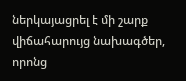ներկայացրել է մի շարք վիճահարույց նախագծեր, որոնց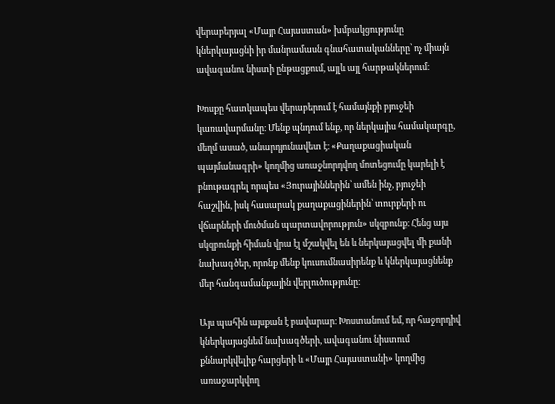վերաբերյալ «Մայր Հայաստան» խմբակցությունը կներկայացնի իր մանրամասն գնահատականները՝ ոչ միայն ավագանու նիստի ընթացքում, այլև այլ հարթակներում։

Խոսքը հատկապես վերաբերում է համայնքի բյուջեի կառավարմանը։ Մենք պնդում ենք, որ ներկայիս համակարգը, մեղմ ասած, անարդյունավետ է։ «Քաղաքացիական պայմանագրի» կողմից առաջնորդվող մոտեցումը կարելի է բնութագրել որպես «Յուրայիններին՝ ամեն ինչ, բյուջեի հաշվին, իսկ հասարակ քաղաքացիներին՝ տուրքերի ու վճարների մուծման պարտավորություն» սկզբունք։ Հենց այս սկզբունքի հիման վրա էլ մշակվել են և ներկայացվել մի քանի նախագծեր, որոնք մենք կուսումնասիրենք և կներկայացնենք մեր հանգամանքային վերլուծությունը։

Այս պահին այսքան է բավարար։ Խոստանում եմ, որ հաջորդիվ կներկայացնեմ նախագծերի, ավագանու նիստում քննարկվելիք հարցերի և «Մայր Հայաստանի» կողմից առաջարկվող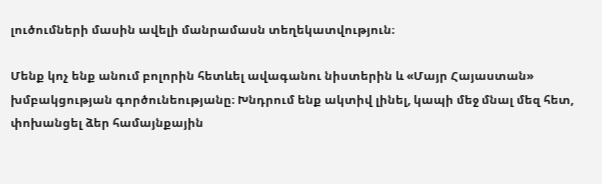լուծումների մասին ավելի մանրամասն տեղեկատվություն։

Մենք կոչ ենք անում բոլորին հետևել ավագանու նիստերին և «Մայր Հայաստան» խմբակցության գործունեությանը։ Խնդրում ենք ակտիվ լինել, կապի մեջ մնալ մեզ հետ, փոխանցել ձեր համայնքային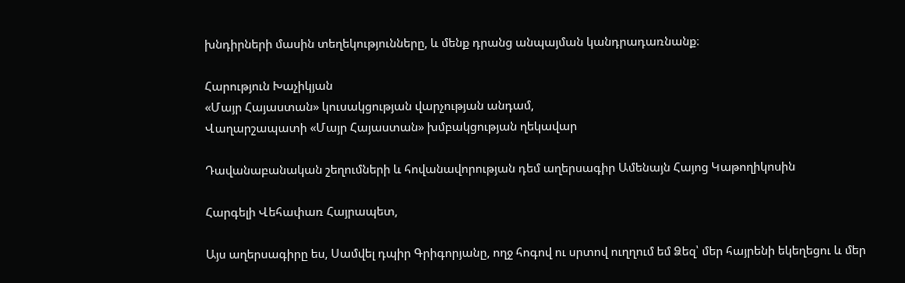խնդիրների մասին տեղեկությունները, և մենք դրանց անպայման կանդրադառնանք։

Հարություն Խաչիկյան
«Մայր Հայաստան» կուսակցության վարչության անդամ,
Վաղարշապատի «Մայր Հայաստան» խմբակցության ղեկավար

Դավանաբանական շեղումների և հովանավորության դեմ աղերսագիր Ամենայն Հայոց Կաթողիկոսին

Հարգելի Վեհափառ Հայրապետ,

Այս աղերսագիրը ես, Սամվել դպիր Գրիգորյանը, ողջ հոգով ու սրտով ուղղում եմ Ձեզ՝ մեր հայրենի եկեղեցու և մեր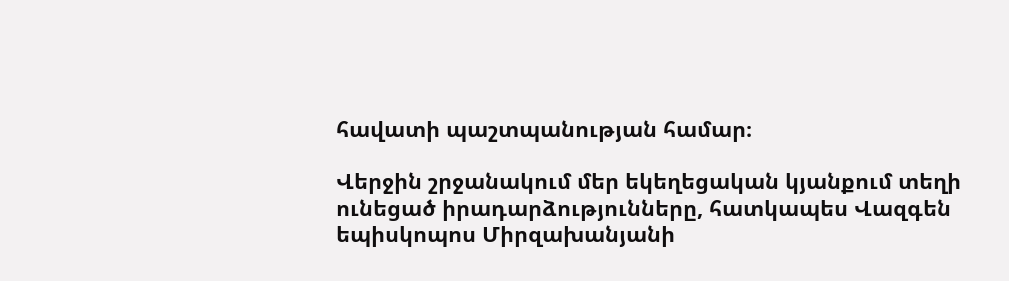հավատի պաշտպանության համար։

Վերջին շրջանակում մեր եկեղեցական կյանքում տեղի ունեցած իրադարձությունները, հատկապես Վազգեն եպիսկոպոս Միրզախանյանի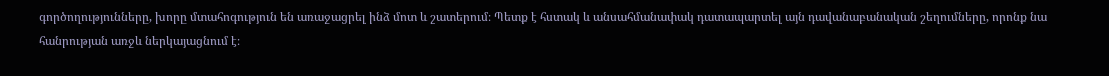գործողությունները, խորը մտահոգություն են առաջացրել ինձ մոտ և շատերում։ Պետք է հստակ և անսահմանափակ դատապարտել այն դավանաբանական շեղումները, որոնք նա հանրության առջև ներկայացնում է։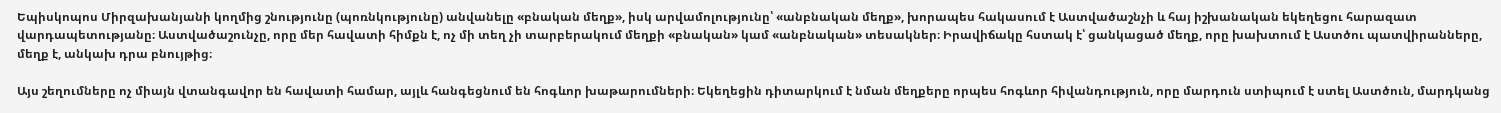Եպիսկոպոս Միրզախանյանի կողմից շնությունը (պոռնկությունը) անվանելը «բնական մեղք», իսկ արվամոլությունը՝ «անբնական մեղք», խորապես հակասում է Աստվածաշնչի և հայ իշխանական եկեղեցու հարազատ վարդապետությանը։ Աստվածաշունչը, որը մեր հավատի հիմքն է, ոչ մի տեղ չի տարբերակում մեղքի «բնական» կամ «անբնական» տեսակներ։ Իրավիճակը հստակ է՝ ցանկացած մեղք, որը խախտում է Աստծու պատվիրանները, մեղք է, անկախ դրա բնույթից։

Այս շեղումները ոչ միայն վտանգավոր են հավատի համար, այլև հանգեցնում են հոգևոր խաթարումների։ Եկեղեցին դիտարկում է նման մեղքերը որպես հոգևոր հիվանդություն, որը մարդուն ստիպում է ստել Աստծուն, մարդկանց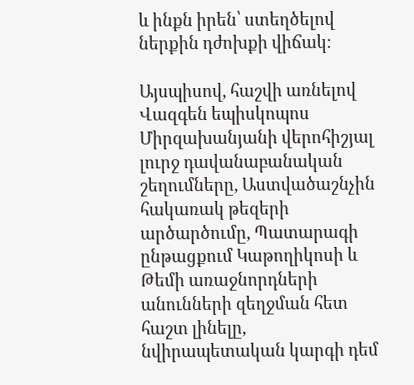և ինքն իրեն՝ ստեղծելով ներքին դժոխքի վիճակ։

Այսպիսով, հաշվի առնելով Վազգեն եպիսկոպոս Միրզախանյանի վերոհիշյալ լուրջ դավանաբանական շեղումները, Աստվածաշնչին հակառակ թեզերի արծարծումը, Պատարագի ընթացքում Կաթողիկոսի և Թեմի առաջնորդների անունների զեղջման հետ հաշտ լինելը, նվիրապետական կարգի դեմ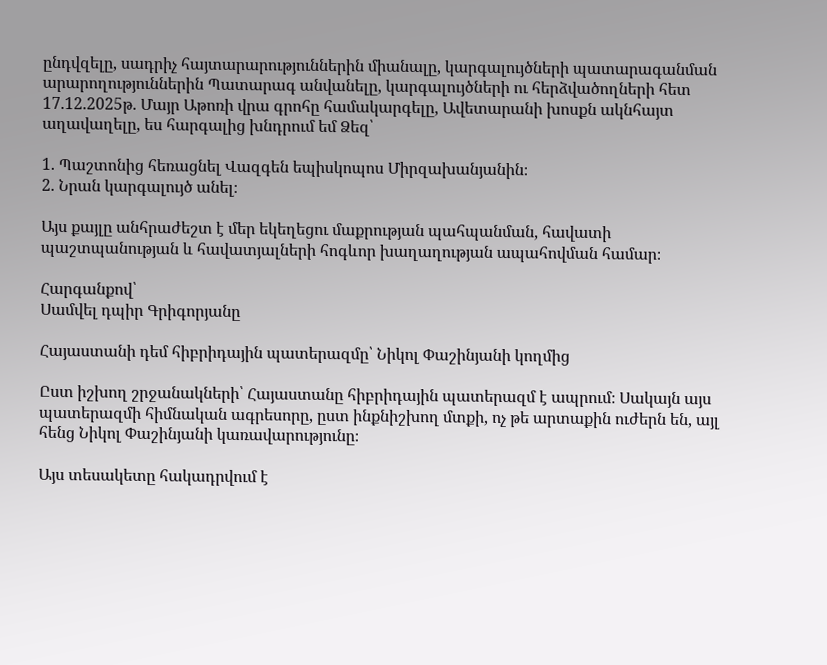ընդվզելը, սադրիչ հայտարարություններին միանալը, կարգալույծների պատարագանման արարողություններին Պատարագ անվանելը, կարգալույծների ու հերձվածողների հետ 17.12.2025թ. Մայր Աթոռի վրա գրոհը համակարգելը, Ավետարանի խոսքն ակնհայտ աղավաղելը, ես հարգալից խնդրում եմ Ձեզ՝

1. Պաշտոնից հեռացնել Վազգեն եպիսկոպոս Միրզախանյանին։
2. Նրան կարգալույծ անել։

Այս քայլը անհրաժեշտ է մեր եկեղեցու մաքրության պահպանման, հավատի պաշտպանության և հավատյալների հոգևոր խաղաղության ապահովման համար։

Հարգանքով՝
Սամվել դպիր Գրիգորյանը

Հայաստանի դեմ հիբրիդային պատերազմը՝ Նիկոլ Փաշինյանի կողմից

Ըստ իշխող շրջանակների՝ Հայաստանը հիբրիդային պատերազմ է ապրում։ Սակայն այս պատերազմի հիմնական ագրեսորը, ըստ ինքնիշխող մտքի, ոչ թե արտաքին ուժերն են, այլ հենց Նիկոլ Փաշինյանի կառավարությունը։

Այս տեսակետը հակադրվում է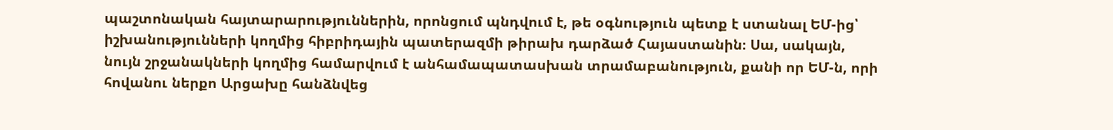պաշտոնական հայտարարություններին, որոնցում պնդվում է, թե օգնություն պետք է ստանալ ԵՄ-ից՝ իշխանությունների կողմից հիբրիդային պատերազմի թիրախ դարձած Հայաստանին։ Սա, սակայն, նույն շրջանակների կողմից համարվում է անհամապատասխան տրամաբանություն, քանի որ ԵՄ-ն, որի հովանու ներքո Արցախը հանձնվեց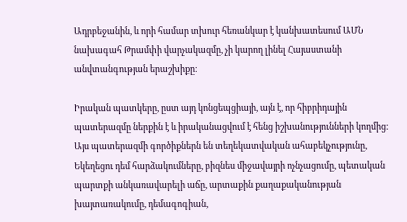Ադրբեջանին, և որի համար տխուր հեռանկար է կանխատեսում ԱՄՆ նախագահ Թրամփի վարչակազմը, չի կարող լինել Հայաստանի անվտանգության երաշխիքը։

Իրական պատկերը, ըստ այդ կոնցեպցիայի, այն է, որ հիբրիդային պատերազմը ներքին է և իրականացվում է հենց իշխանությունների կողմից։ Այս պատերազմի գործիքներն են տեղեկատվական ահաբեկչությունը, Եկեղեցու դեմ հարձակումները, բիզնես միջավայրի ոչնչացումը, պետական պարտքի անկառավարելի աճը, արտաքին քաղաքականության խայտառակումը, դեմագոգիան,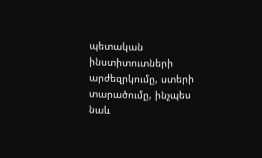պետական ինստիտուտների արժեզրկումը, ստերի տարածումը, ինչպես նաև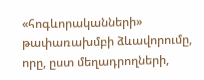«հոգևորականների» թափառախմբի ձևավորումը, որը, ըստ մեղադրողների,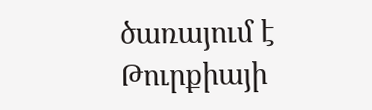ծառայում է Թուրքիայի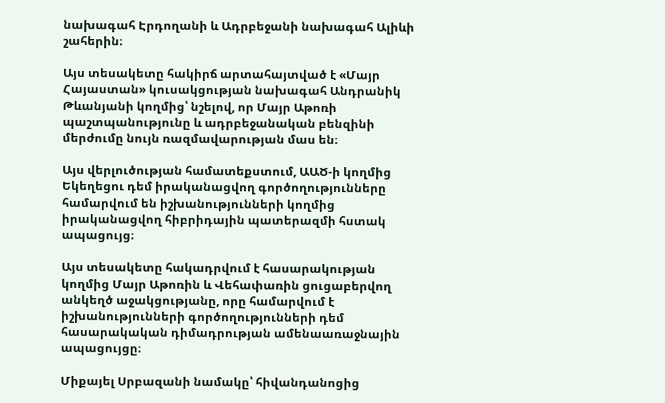նախագահ Էրդողանի և Ադրբեջանի նախագահ Ալիևի շահերին։

Այս տեսակետը հակիրճ արտահայտված է «Մայր Հայաստան» կուսակցության նախագահ Անդրանիկ Թևանյանի կողմից՝ նշելով, որ Մայր Աթոռի պաշտպանությունը և ադրբեջանական բենզինի մերժումը նույն ռազմավարության մաս են։

Այս վերլուծության համատեքստում, ԱԱԾ-ի կողմից Եկեղեցու դեմ իրականացվող գործողությունները համարվում են իշխանությունների կողմից իրականացվող հիբրիդային պատերազմի հստակ ապացույց։

Այս տեսակետը հակադրվում է հասարակության կողմից Մայր Աթոռին և Վեհափառին ցուցաբերվող անկեղծ աջակցությանը, որը համարվում է իշխանությունների գործողությունների դեմ հասարակական դիմադրության ամենաառաջնային ապացույցը։

Միքայել Սրբազանի նամակը՝ հիվանդանոցից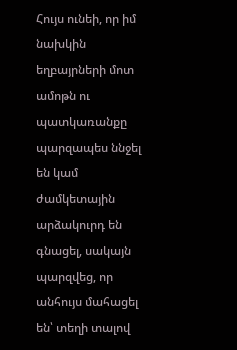Հույս ունեի, որ իմ նախկին եղբայրների մոտ ամոթն ու պատկառանքը պարզապես ննջել են կամ ժամկետային արձակուրդ են գնացել, սակայն պարզվեց, որ անհույս մահացել են՝ տեղի տալով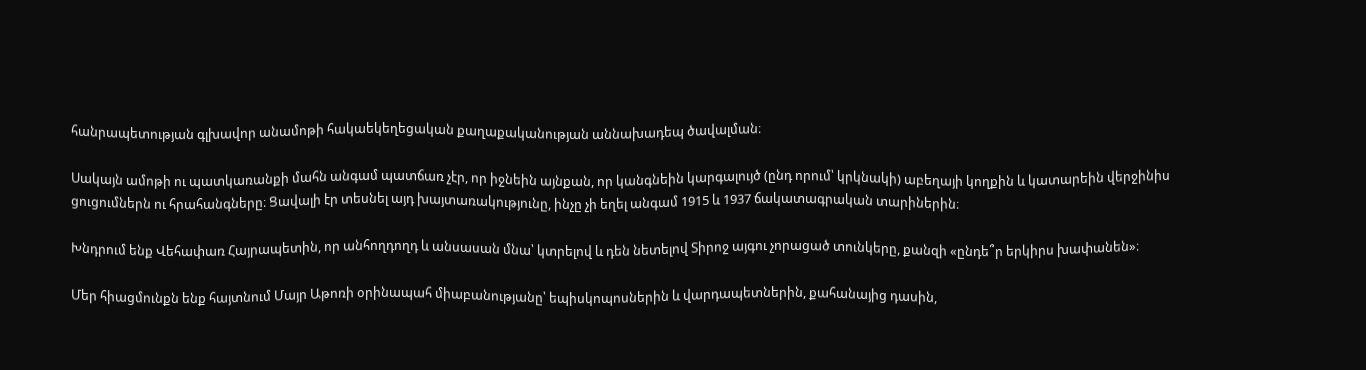հանրապետության գլխավոր անամոթի հակաեկեղեցական քաղաքականության աննախադեպ ծավալման։

Սակայն ամոթի ու պատկառանքի մահն անգամ պատճառ չէր, որ իջնեին այնքան, որ կանգնեին կարգալույծ (ընդ որում՝ կրկնակի) աբեղայի կողքին և կատարեին վերջինիս ցուցումներն ու հրահանգները։ Ցավալի էր տեսնել այդ խայտառակությունը, ինչը չի եղել անգամ 1915 և 1937 ճակատագրական տարիներին։

Խնդրում ենք Վեհափառ Հայրապետին, որ անհողդողդ և անսասան մնա՝ կտրելով և դեն նետելով Տիրոջ այգու չորացած տունկերը, քանզի «ընդե՞ր երկիրս խափանեն»։

Մեր հիացմունքն ենք հայտնում Մայր Աթոռի օրինապահ միաբանությանը՝ եպիսկոպոսներին և վարդապետներին, քահանայից դասին,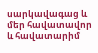սարկավագաց և մեր հավատավոր և հավատարիմ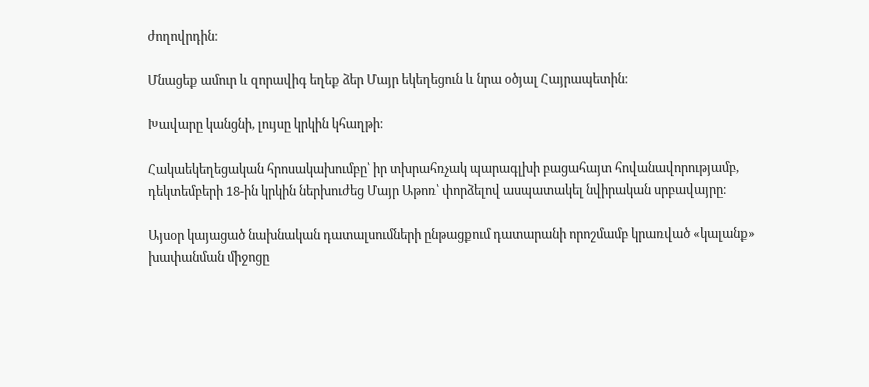ժողովրդին։

Մնացեք ամուր և զորավիգ եղեք ձեր Մայր եկեղեցուն և նրա օծյալ Հայրապետին։

Խավարը կանցնի, լույսը կրկին կհաղթի։

Հակաեկեղեցական հրոսակախումբը՝ իր տխրահռչակ պարագլխի բացահայտ հովանավորությամբ, դեկտեմբերի 18-ին կրկին ներխուժեց Մայր Աթոռ՝ փորձելով ասպատակել նվիրական սրբավայրը։

Այսօր կայացած նախնական դատալսումների ընթացքում դատարանի որոշմամբ կրառված «կալանք» խափանման միջոցը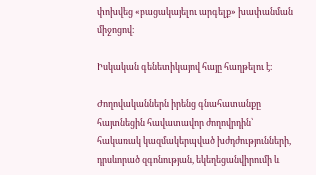փոխվեց «բացակայելու արգելք» խափանման միջոցով։

Իսկական գենետիկայով հայը հաղթելու է։

Ժողովականներն իրենց գնահատանքը հայտնեցին հավատավոր ժողովրդին՝ հակառակ կազմակերպված խժդժությունների, դրսևորած զգոնության, եկեղեցանվիրումի և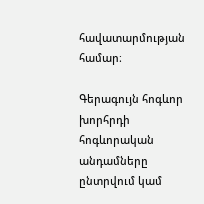հավատարմության համար։

Գերագույն հոգևոր խորհրդի հոգևորական անդամները ընտրվում կամ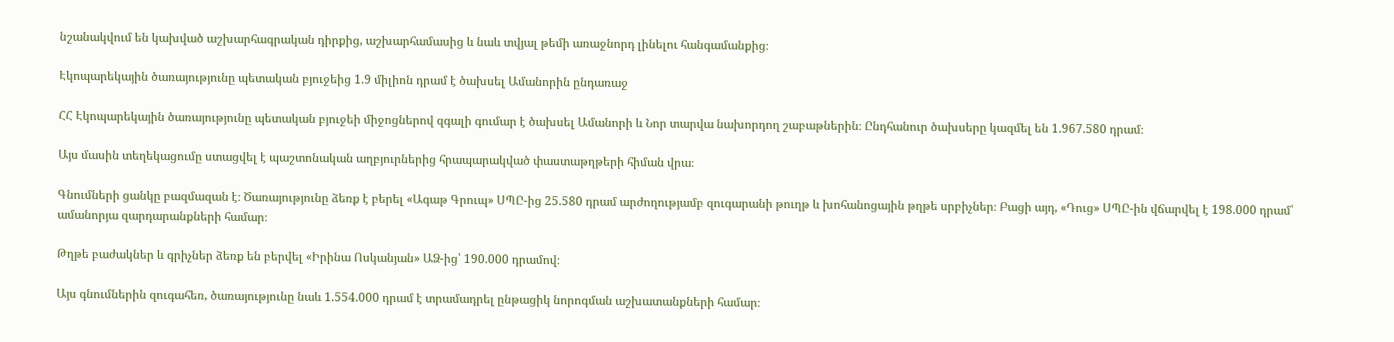նշանակվում են կախված աշխարհագրական դիրքից, աշխարհամասից և նաև տվյալ թեմի առաջնորդ լինելու հանգամանքից։

Էկոպարեկային ծառայությունը պետական բյուջեից 1.9 միլիոն դրամ է ծախսել Ամանորին ընդառաջ

ՀՀ Էկոպարեկային ծառայությունը պետական բյուջեի միջոցներով զգալի գումար է ծախսել Ամանորի և Նոր տարվա նախորդող շաբաթներին։ Ընդհանուր ծախսերը կազմել են 1.967.580 դրամ։

Այս մասին տեղեկացումը ստացվել է պաշտոնական աղբյուրներից հրապարակված փաստաթղթերի հիման վրա։

Գնումների ցանկը բազմազան է։ Ծառայությունը ձեռք է բերել «Ագաթ Գրուպ» ՍՊԸ-ից 25.580 դրամ արժողությամբ զուգարանի թուղթ և խոհանոցային թղթե սրբիչներ։ Բացի այդ, «Դուց» ՍՊԸ-ին վճարվել է 198.000 դրամ՝ ամանորյա զարդարանքների համար։

Թղթե բաժակներ և գրիչներ ձեռք են բերվել «Իրինա Ոսկանյան» ԱՁ-ից՝ 190.000 դրամով։

Այս գնումներին զուգահեռ, ծառայությունը նաև 1.554.000 դրամ է տրամադրել ընթացիկ նորոգման աշխատանքների համար։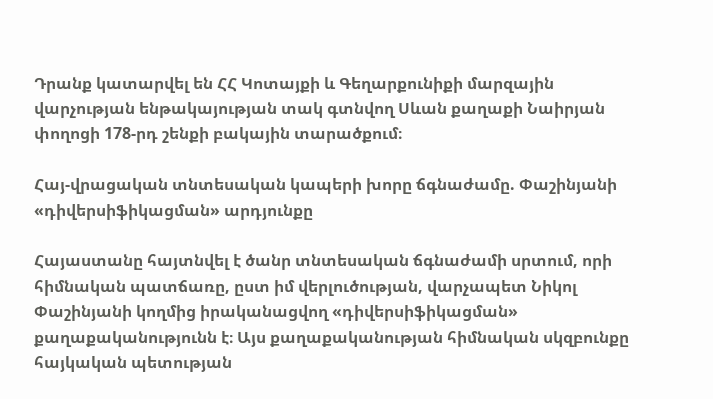Դրանք կատարվել են ՀՀ Կոտայքի և Գեղարքունիքի մարզային վարչության ենթակայության տակ գտնվող Սևան քաղաքի Նաիրյան փողոցի 178-րդ շենքի բակային տարածքում։

Հայ-վրացական տնտեսական կապերի խորը ճգնաժամը. Փաշինյանի «դիվերսիֆիկացման» արդյունքը

Հայաստանը հայտնվել է ծանր տնտեսական ճգնաժամի սրտում, որի հիմնական պատճառը, ըստ իմ վերլուծության, վարչապետ Նիկոլ Փաշինյանի կողմից իրականացվող «դիվերսիֆիկացման» քաղաքականությունն է։ Այս քաղաքականության հիմնական սկզբունքը հայկական պետության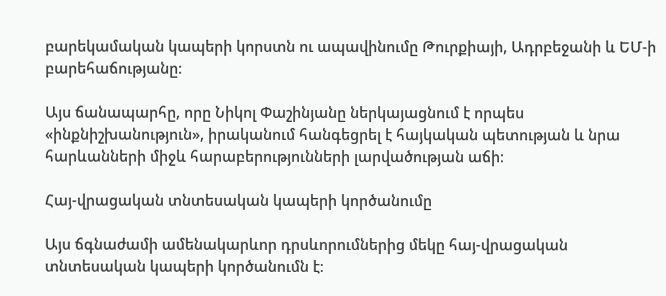բարեկամական կապերի կորստն ու ապավինումը Թուրքիայի, Ադրբեջանի և ԵՄ-ի բարեհաճությանը։

Այս ճանապարհը, որը Նիկոլ Փաշինյանը ներկայացնում է որպես «ինքնիշխանություն», իրականում հանգեցրել է հայկական պետության և նրա հարևանների միջև հարաբերությունների լարվածության աճի։

Հայ-վրացական տնտեսական կապերի կործանումը

Այս ճգնաժամի ամենակարևոր դրսևորումներից մեկը հայ-վրացական տնտեսական կապերի կործանումն է։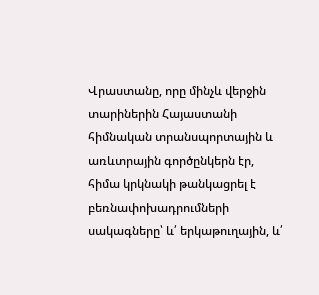Վրաստանը, որը մինչև վերջին տարիներին Հայաստանի հիմնական տրանսպորտային և առևտրային գործընկերն էր, հիմա կրկնակի թանկացրել է բեռնափոխադրումների սակագները՝ և՛ երկաթուղային, և՛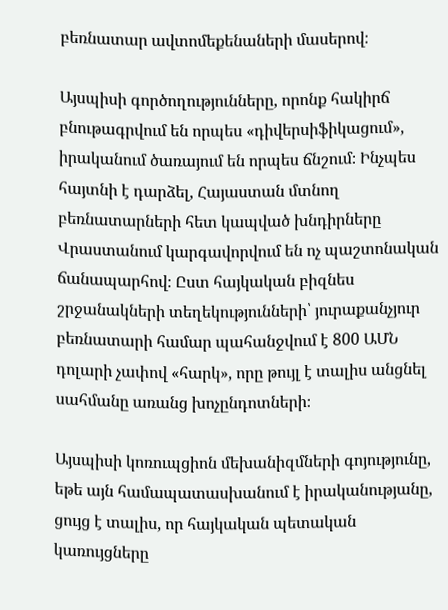բեռնատար ավտոմեքենաների մասերով։

Այսպիսի գործողությունները, որոնք հակիրճ բնութագրվում են որպես «դիվերսիֆիկացում», իրականում ծառայում են որպես ճնշում։ Ինչպես հայտնի է դարձել, Հայաստան մտնող բեռնատարների հետ կապված խնդիրները Վրաստանում կարգավորվում են ոչ պաշտոնական ճանապարհով։ Ըստ հայկական բիզնես շրջանակների տեղեկությունների՝ յուրաքանչյուր բեռնատարի համար պահանջվում է 800 ԱՄՆ դոլարի չափով «հարկ», որը թույլ է տալիս անցնել սահմանը առանց խոչընդոտների։

Այսպիսի կոռուպցիոն մեխանիզմների գոյությունը, եթե այն համապատասխանում է իրականությանը, ցույց է տալիս, որ հայկական պետական կառույցները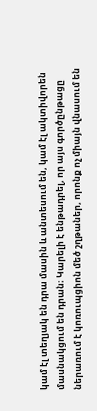կամ էլ տեղյակ են դրա մասին և անտեսում են, կամ էլ ակտիվորեն մասնակցում են դրան։ Կարելի է ենթադրել, որ այս գործընթացը ներառում է կոռուպցիոն մեծ շղթաներ, որոնք ոչ միայն վնասում են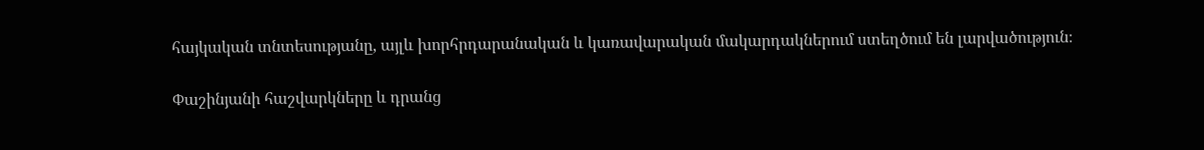հայկական տնտեսությանը, այլև խորհրդարանական և կառավարական մակարդակներում ստեղծում են լարվածություն։

Փաշինյանի հաշվարկները և դրանց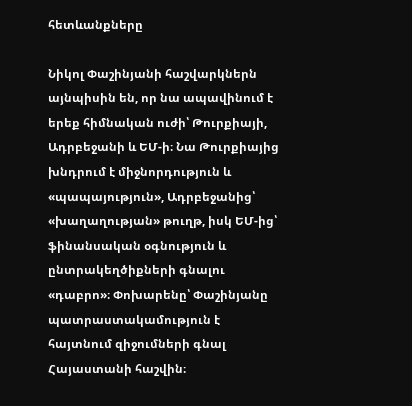հետևանքները

Նիկոլ Փաշինյանի հաշվարկներն այնպիսին են, որ նա ապավինում է երեք հիմնական ուժի՝ Թուրքիայի, Ադրբեջանի և ԵՄ-ի։ Նա Թուրքիայից խնդրում է միջնորդություն և «պապայություն», Ադրբեջանից՝ «խաղաղության» թուղթ, իսկ ԵՄ-ից՝ ֆինանսական օգնություն և ընտրակեղծիքների գնալու «դաբրո»։ Փոխարենը՝ Փաշինյանը պատրաստակամություն է հայտնում զիջումների գնալ Հայաստանի հաշվին։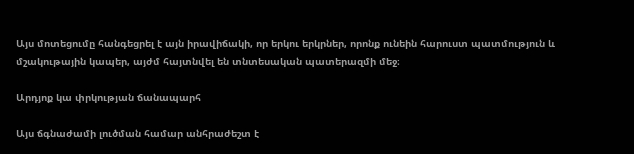Այս մոտեցումը հանգեցրել է այն իրավիճակի, որ երկու երկրներ, որոնք ունեին հարուստ պատմություն և մշակութային կապեր, այժմ հայտնվել են տնտեսական պատերազմի մեջ։

Արդյոք կա փրկության ճանապարհ

Այս ճգնաժամի լուծման համար անհրաժեշտ է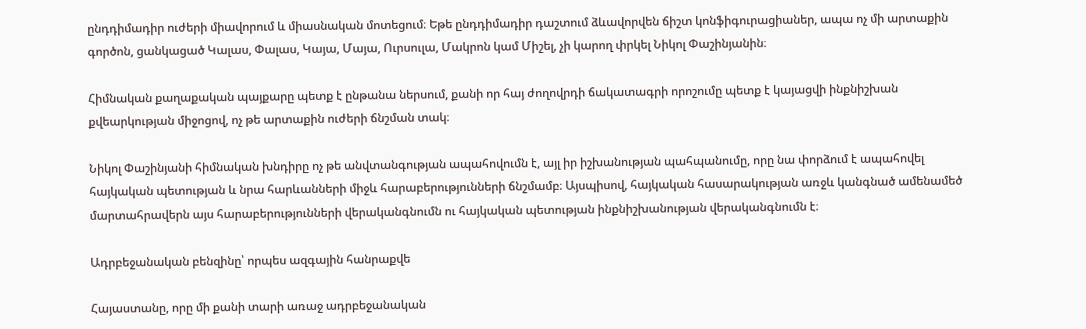ընդդիմադիր ուժերի միավորում և միասնական մոտեցում։ Եթե ընդդիմադիր դաշտում ձևավորվեն ճիշտ կոնֆիգուրացիաներ, ապա ոչ մի արտաքին գործոն, ցանկացած Կալաս, Փալաս, Կայա, Մայա, Ուրսուլա, Մակրոն կամ Միշել, չի կարող փրկել Նիկոլ Փաշինյանին։

Հիմնական քաղաքական պայքարը պետք է ընթանա ներսում, քանի որ հայ ժողովրդի ճակատագրի որոշումը պետք է կայացվի ինքնիշխան քվեարկության միջոցով, ոչ թե արտաքին ուժերի ճնշման տակ։

Նիկոլ Փաշինյանի հիմնական խնդիրը ոչ թե անվտանգության ապահովումն է, այլ իր իշխանության պահպանումը, որը նա փորձում է ապահովել հայկական պետության և նրա հարևանների միջև հարաբերությունների ճնշմամբ։ Այսպիսով, հայկական հասարակության առջև կանգնած ամենամեծ մարտահրավերն այս հարաբերությունների վերականգնումն ու հայկական պետության ինքնիշխանության վերականգնումն է։

Ադրբեջանական բենզինը՝ որպես ազգային հանրաքվե

Հայաստանը, որը մի քանի տարի առաջ ադրբեջանական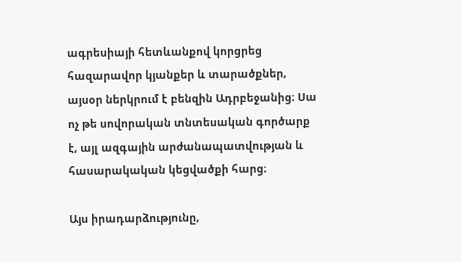ագրեսիայի հետևանքով կորցրեց հազարավոր կյանքեր և տարածքներ, այսօր ներկրում է բենզին Ադրբեջանից։ Սա ոչ թե սովորական տնտեսական գործարք է, այլ ազգային արժանապատվության և հասարակական կեցվածքի հարց։

Այս իրադարձությունը,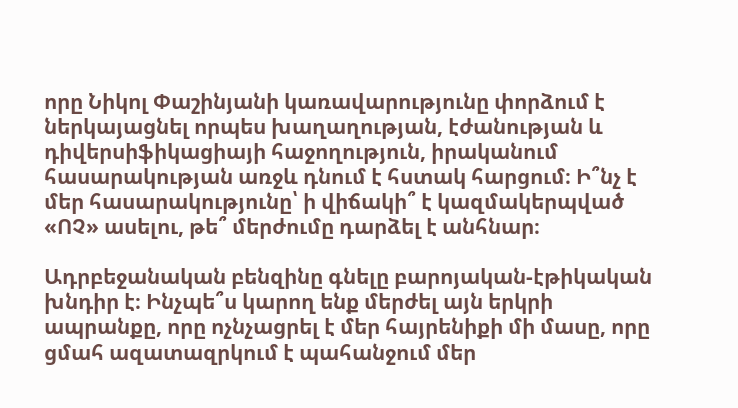որը Նիկոլ Փաշինյանի կառավարությունը փորձում է ներկայացնել որպես խաղաղության, էժանության և դիվերսիֆիկացիայի հաջողություն, իրականում հասարակության առջև դնում է հստակ հարցում։ Ի՞նչ է մեր հասարակությունը՝ ի վիճակի՞ է կազմակերպված «ՈՉ» ասելու, թե՞ մերժումը դարձել է անհնար։

Ադրբեջանական բենզինը գնելը բարոյական-էթիկական խնդիր է։ Ինչպե՞ս կարող ենք մերժել այն երկրի ապրանքը, որը ոչնչացրել է մեր հայրենիքի մի մասը, որը ցմահ ազատազրկում է պահանջում մեր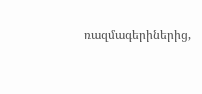ռազմագերիներից,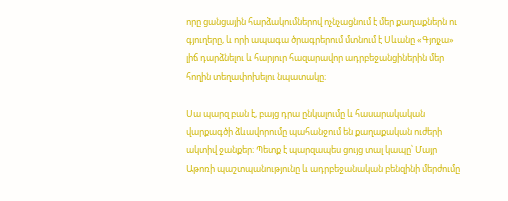որը ցանցային հարձակումներով ոչնչացնում է մեր քաղաքներն ու գյուղերը, և որի ապագա ծրագրերում մտնում է Սևանը «Գյոյչա» լիճ դարձնելու և հարյուր հազարավոր ադրբեջանցիներին մեր հողին տեղափոխելու նպատակը։

Սա պարզ բան է, բայց դրա ընկալումը և հասարակական վարքագծի ձևավորումը պահանջում են քաղաքական ուժերի ակտիվ ջանքեր։ Պետք է պարզապես ցույց տալ կապը՝ Մայր Աթոռի պաշտպանությունը և ադրբեջանական բենզինի մերժումը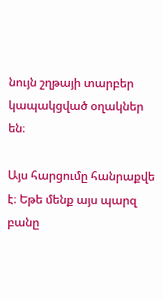նույն շղթայի տարբեր կապակցված օղակներ են։

Այս հարցումը հանրաքվե է։ Եթե մենք այս պարզ բանը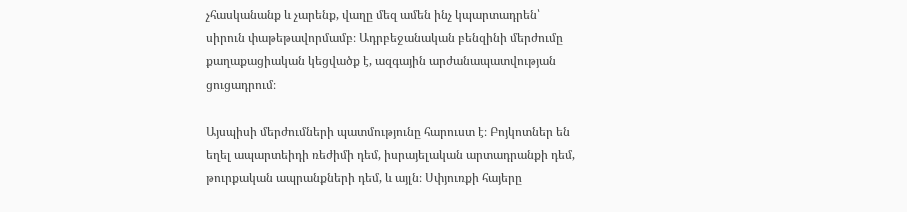չհասկանանք և չարենք, վաղը մեզ ամեն ինչ կպարտադրեն՝ սիրուն փաթեթավորմամբ։ Ադրբեջանական բենզինի մերժումը քաղաքացիական կեցվածք է, ազգային արժանապատվության ցուցադրում։

Այսպիսի մերժումների պատմությունը հարուստ է։ Բոյկոտներ են եղել ապարտեիդի ռեժիմի դեմ, իսրայելական արտադրանքի դեմ, թուրքական ապրանքների դեմ, և այլն։ Սփյուռքի հայերը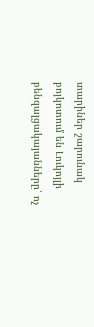տարիներ շարունակ բոյկոտում են Լուկոյլի բենզալցակայանները՝ ոչ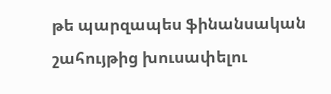թե պարզապես ֆինանսական շահույթից խուսափելու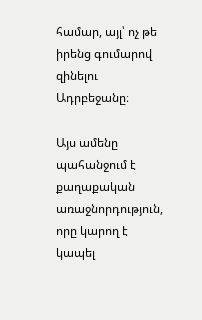համար, այլ՝ ոչ թե իրենց գումարով զինելու Ադրբեջանը։

Այս ամենը պահանջում է քաղաքական առաջնորդություն, որը կարող է կապել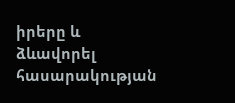իրերը և ձևավորել հասարակության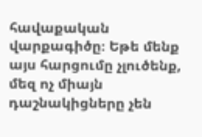հավաքական վարքագիծը։ Եթե մենք այս հարցումը չլուծենք, մեզ ոչ միայն դաշնակիցները չեն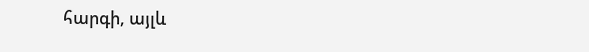հարգի, այլև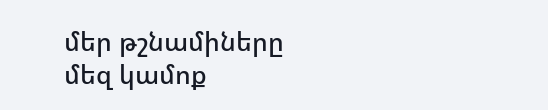մեր թշնամիները մեզ կամոք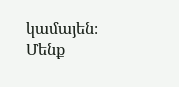կամայեն։ Մենք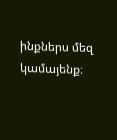ինքներս մեզ կամայենք։